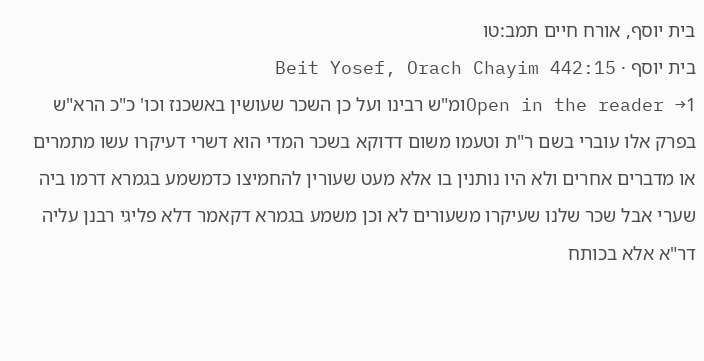בית יוסף, אורח חיים תמב:טו
בית יוסף · Beit Yosef, Orach Chayim 442:15
Open in the reader →1ומ"ש רבינו ועל כן השכר שעושין באשכנז וכו' כ"כ הרא"ש בפרק אלו עוברי בשם ר"ת וטעמו משום דדוקא בשכר המדי הוא דשרי דעיקרו עשו מתמרים או מדברים אחרים ולא היו נותנין בו אלא מעט שעורין להחמיצו כדמשמע בגמרא דרמו ביה שערי אבל שכר שלנו שעיקרו משעורים לא וכן משמע בגמרא דקאמר דלא פליגי רבנן עליה דר"א אלא בכותח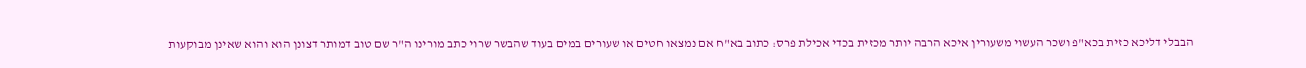הבבלי דליכא כזית בכא"פ ושכר העשוי משעורין איכא הרבה יותר מכזית בכדי אכילת פרס: כתוב בא"ח אם נמצאו חטים או שעורים במים בעוד שהבשר שרוי כתב מורינו ה"ר שם טוב דמותר דצונן הוא והוא שאינן מבוקעות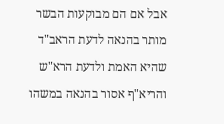אבל אם הם מבוקעות הבשר מותר בהנאה לדעת הראב"ד שהיא האמת ולדעת הרא"ש והריא"ף אסור בהנאה במשהו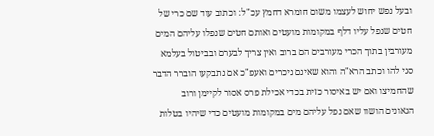ובעל נפש יחוש לעצמו משום חומרא דחמץ עכ"ל: וכתוב עוד שם כרי של חטים שנפל עליו דלף במקומות מועטים ואותם חטים שנפלו עליהם המים מעורבין בתוך הכרי מעורבים הם ברוב ואין צריך לבערם ובביטול בעלמא סגי להו וכתב הרא"ה והוא שאינם ניכרים ואעפ"כ אם נתבקעו הוברר הדבר שהחמיצו ואם יש באיסור כזית בכדי אכילת פרס אסור לקיימן ורוב הגאונים הושוו שאם נפל עליהם מים במקומות מועטים כדי שיהיו בטלות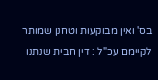בס' ואין מבוקעות וטחנן שמותר לקיימם עכ"ל : דין חבית שנתנו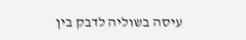עיסה בשוליה לדבק בין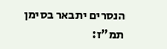הנסרים יתבאר בסימן תמ"ז: